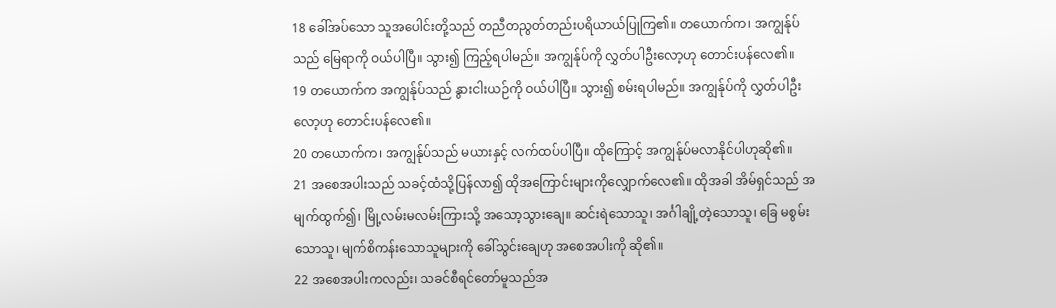18 ခေါ်အပ်သော သူအပေါင်းတို့သည် တညီတညွတ်တည်းပရိယာယ်ပြုကြ၏။ တယောက်က၊ အကျွန်ုပ်သည် မြေရာကို ဝယ်ပါပြီ။ သွား၍ ကြည့်ရပါမည်။ အကျွန်ုပ်ကို လွှတ်ပါဦးလော့ဟု တောင်းပန်လေ၏။
19 တယောက်က အကျွန်ုပ်သည် နွားငါးယဉ်ကို ဝယ်ပါပြီ။ သွား၍ စမ်းရပါမည်။ အကျွန်ုပ်ကို လွှတ်ပါဦး လော့ဟု တောင်းပန်လေ၏။
20 တယောက်က၊ အကျွန်ုပ်သည် မယားနှင့် လက်ထပ်ပါပြီ။ ထိုကြောင့် အကျွန်ုပ်မလာနိုင်ပါဟုဆို၏။
21 အစေအပါးသည် သခင့်ထံသို့ပြန်လာ၍ ထိုအကြောင်းများကိုလျှောက်လေ၏။ ထိုအခါ အိမ်ရှင်သည် အမျက်ထွက်၍၊ မြို့လမ်းမလမ်းကြားသို့ အသော့သွားချေ။ ဆင်းရဲသောသူ၊ အင်္ဂါချို့တဲ့သောသူ၊ ခြေ မစွမ်းသောသူ၊ မျက်စိကန်းသောသူများကို ခေါ်သွင်းချေဟု အစေအပါးကို ဆို၏။
22 အစေအပါးကလည်း၊ သခင်စီရင်တော်မူသည်အ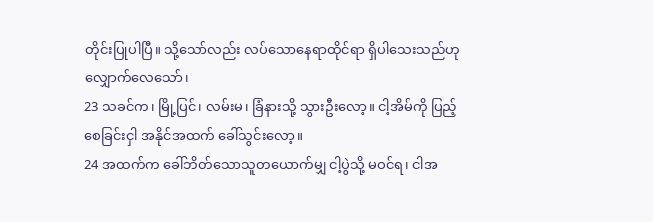တိုင်းပြုပါပြီ။ သို့သော်လည်း လပ်သောနေရာထိုင်ရာ ရှိပါသေးသည်ဟု လျှောက်လေသော်၊
23 သခင်က၊ မြို့ပြင်၊ လမ်းမ၊ ခြံနားသို့ သွားဦးလော့။ ငါ့အိမ်ကို ပြည့်စေခြင်းငှါ အနိုင်အထက် ခေါ်သွင်းလော့။
24 အထက်က ခေါ်ဘိတ်သောသူတယောက်မျှ ငါ့ပွဲသို့ မဝင်ရ၊ ငါအ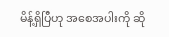မိန့်ရှိပြီဟု အစေအပါးကို ဆို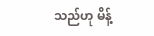သည်ဟု မိန့်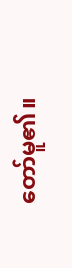တော်မူ၏။